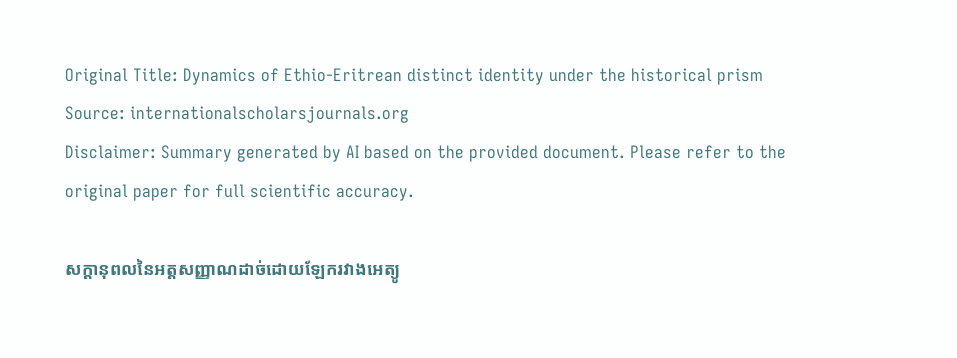Original Title: Dynamics of Ethio-Eritrean distinct identity under the historical prism
Source: internationalscholarsjournals.org
Disclaimer: Summary generated by AI based on the provided document. Please refer to the original paper for full scientific accuracy.

សក្ដានុពលនៃអត្តសញ្ញាណដាច់ដោយឡែករវាងអេត្យូ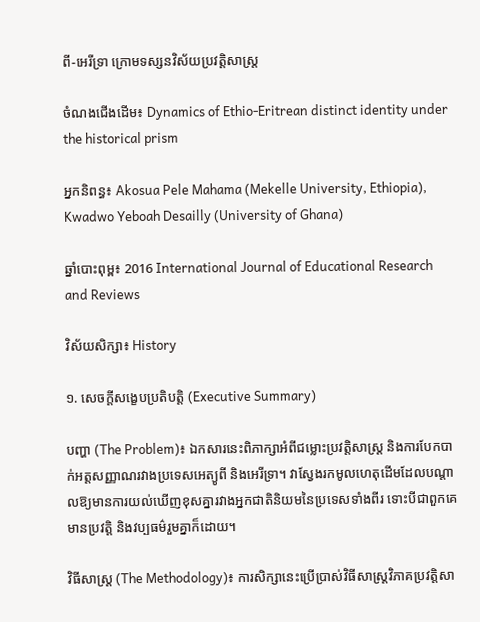ពី-អេរីទ្រា ក្រោមទស្សនវិស័យប្រវត្តិសាស្ត្រ

ចំណងជើងដើម៖ Dynamics of Ethio-Eritrean distinct identity under the historical prism

អ្នកនិពន្ធ៖ Akosua Pele Mahama (Mekelle University, Ethiopia), Kwadwo Yeboah Desailly (University of Ghana)

ឆ្នាំបោះពុម្ព៖ 2016 International Journal of Educational Research and Reviews

វិស័យសិក្សា៖ History

១. សេចក្តីសង្ខេបប្រតិបត្តិ (Executive Summary)

បញ្ហា (The Problem)៖ ឯកសារនេះពិភាក្សាអំពីជម្លោះប្រវត្តិសាស្ត្រ និងការបែកបាក់អត្តសញ្ញាណរវាងប្រទេសអេត្យូពី និងអេរីទ្រា។ វាស្វែងរកមូលហេតុដើមដែលបណ្តាលឱ្យមានការយល់ឃើញខុសគ្នារវាងអ្នកជាតិនិយមនៃប្រទេសទាំងពីរ ទោះបីជាពួកគេមានប្រវត្តិ និងវប្បធម៌រួមគ្នាក៏ដោយ។

វិធីសាស្ត្រ (The Methodology)៖ ការសិក្សានេះប្រើប្រាស់វិធីសាស្ត្រវិភាគប្រវត្តិសា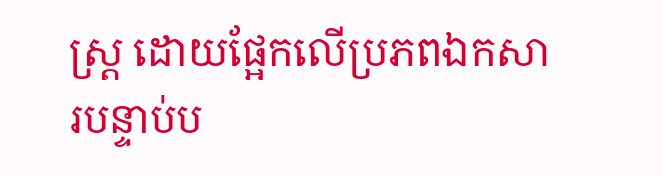ស្ត្រ ដោយផ្អែកលើប្រភពឯកសារបន្ទាប់ប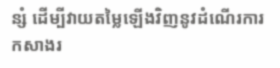ន្សំ ដើម្បីវាយតម្លៃឡើងវិញនូវដំណើរការកសាងរ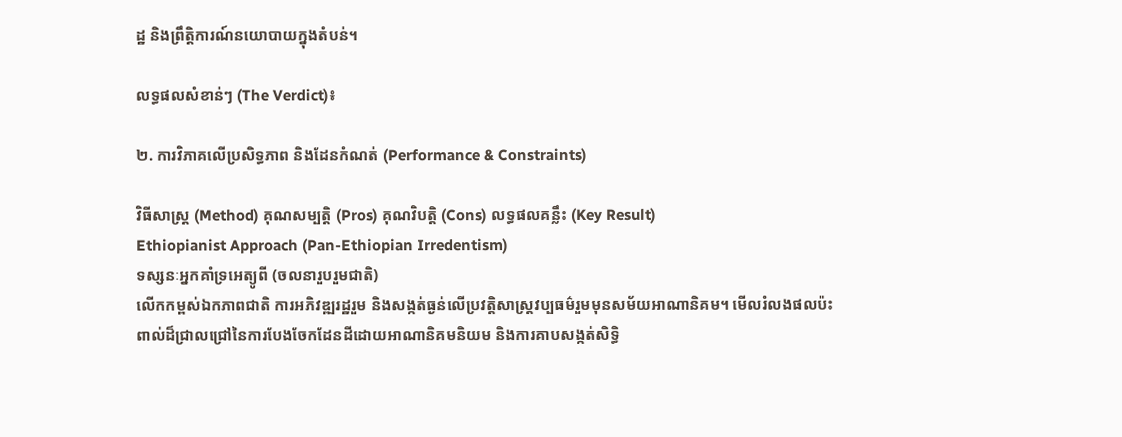ដ្ឋ និងព្រឹត្តិការណ៍នយោបាយក្នុងតំបន់។

លទ្ធផលសំខាន់ៗ (The Verdict)៖

២. ការវិភាគលើប្រសិទ្ធភាព និងដែនកំណត់ (Performance & Constraints)

វិធីសាស្ត្រ (Method) គុណសម្បត្តិ (Pros) គុណវិបត្តិ (Cons) លទ្ធផលគន្លឹះ (Key Result)
Ethiopianist Approach (Pan-Ethiopian Irredentism)
ទស្សនៈអ្នកគាំទ្រអេត្យូពី (ចលនារួបរួមជាតិ)
លើកកម្ពស់ឯកភាពជាតិ ការអភិវឌ្ឍរដ្ឋរួម និងសង្កត់ធ្ងន់លើប្រវត្តិសាស្ត្រវប្បធម៌រួមមុនសម័យអាណានិគម។ មើលរំលងផលប៉ះពាល់ដ៏ជ្រាលជ្រៅនៃការបែងចែកដែនដីដោយអាណានិគមនិយម និងការគាបសង្កត់សិទ្ធិ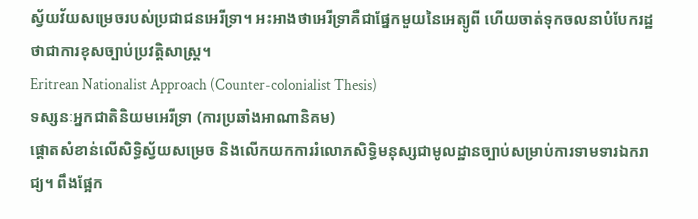ស្វ័យវ័យសម្រេចរបស់ប្រជាជនអេរីទ្រា។ អះអាងថាអេរីទ្រាគឺជាផ្នែកមួយនៃអេត្យូពី ហើយចាត់ទុកចលនាបំបែករដ្ឋថាជាការខុសច្បាប់ប្រវត្តិសាស្ត្រ។
Eritrean Nationalist Approach (Counter-colonialist Thesis)
ទស្សនៈអ្នកជាតិនិយមអេរីទ្រា (ការប្រឆាំងអាណានិគម)
ផ្តោតសំខាន់លើសិទ្ធិស្វ័យសម្រេច និងលើកយកការរំលោភសិទ្ធិមនុស្សជាមូលដ្ឋានច្បាប់សម្រាប់ការទាមទារឯករាជ្យ។ ពឹងផ្អែក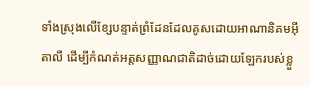ទាំងស្រុងលើខ្សែបន្ទាត់ព្រំដែនដែលគូសដោយអាណានិគមអ៊ីតាលី ដើម្បីកំណត់អត្តសញ្ញាណជាតិដាច់ដោយឡែករបស់ខ្លួ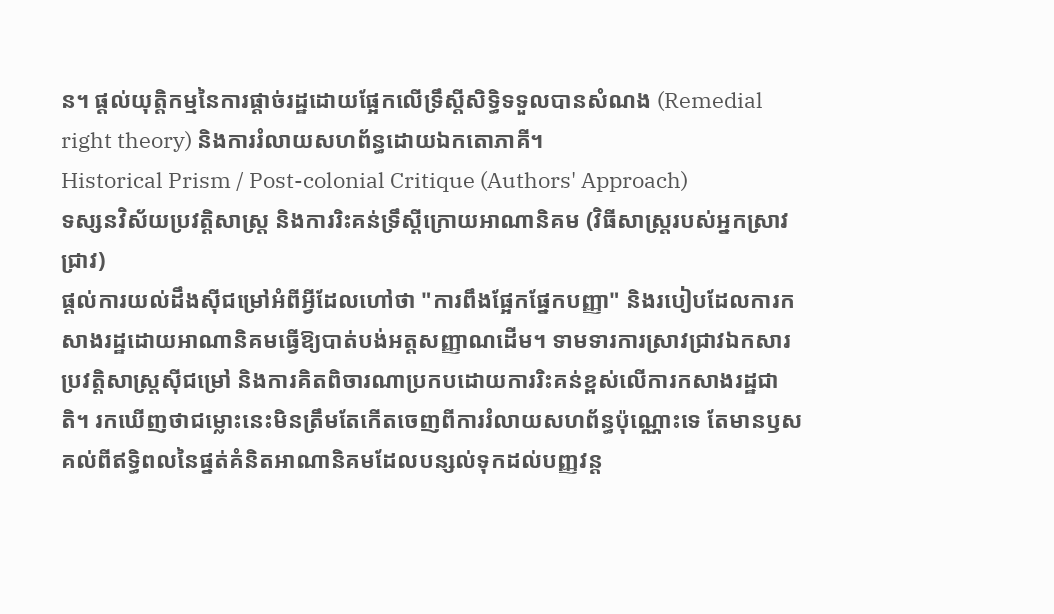ន។ ផ្តល់យុត្តិកម្មនៃការផ្តាច់រដ្ឋដោយផ្អែកលើទ្រឹស្តីសិទ្ធិទទួលបានសំណង (Remedial right theory) និងការរំលាយសហព័ន្ធដោយឯកតោភាគី។
Historical Prism / Post-colonial Critique (Authors' Approach)
ទស្សនវិស័យប្រវត្តិសាស្ត្រ និងការរិះគន់ទ្រឹស្តីក្រោយអាណានិគម (វិធីសាស្ត្ររបស់អ្នកស្រាវជ្រាវ)
ផ្តល់ការយល់ដឹងស៊ីជម្រៅអំពីអ្វីដែលហៅថា "ការពឹងផ្អែកផ្នែកបញ្ញា" និងរបៀបដែលការកសាងរដ្ឋដោយអាណានិគមធ្វើឱ្យបាត់បង់អត្តសញ្ញាណដើម។ ទាមទារការស្រាវជ្រាវឯកសារប្រវត្តិសាស្ត្រស៊ីជម្រៅ និងការគិតពិចារណាប្រកបដោយការរិះគន់ខ្ពស់លើការកសាងរដ្ឋជាតិ។ រកឃើញថាជម្លោះនេះមិនត្រឹមតែកើតចេញពីការរំលាយសហព័ន្ធប៉ុណ្ណោះទេ តែមានឫសគល់ពីឥទ្ធិពលនៃផ្នត់គំនិតអាណានិគមដែលបន្សល់ទុកដល់បញ្ញវន្ត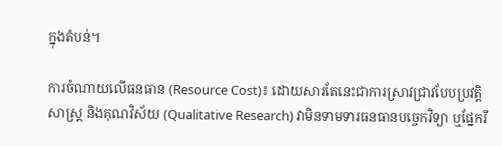ក្នុងតំបន់។

ការចំណាយលើធនធាន (Resource Cost)៖ ដោយសារតែនេះជាការស្រាវជ្រាវបែបប្រវត្តិសាស្ត្រ និងគុណវិស័យ (Qualitative Research) វាមិនទាមទារធនធានបច្ចេកវិទ្យា ឬផ្នែករឹ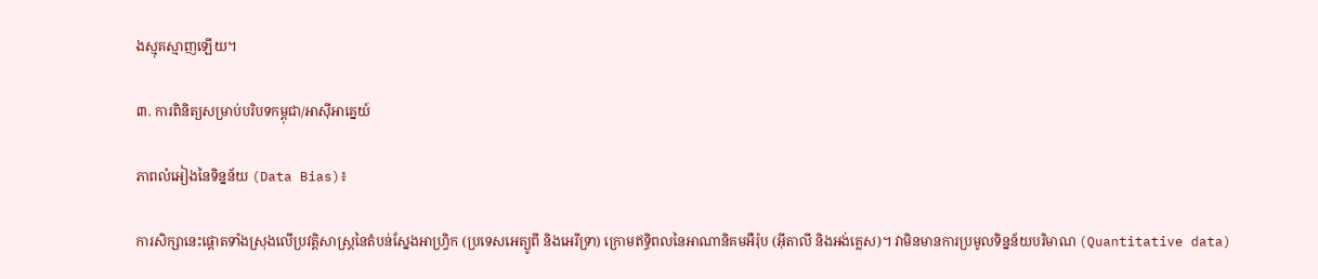ងស្មុគស្មាញឡើយ។

៣. ការពិនិត្យសម្រាប់បរិបទកម្ពុជា/អាស៊ីអាគ្នេយ៍

ភាពលំអៀងនៃទិន្នន័យ (Data Bias)៖

ការសិក្សានេះផ្តោតទាំងស្រុងលើប្រវត្តិសាស្ត្រនៃតំបន់ស្នែងអាហ្វ្រិក (ប្រទេសអេត្យូពី និងអេរីទ្រា) ក្រោមឥទ្ធិពលនៃអាណានិគមអឺរ៉ុប (អ៊ីតាលី និងអង់គ្លេស)។ វាមិនមានការប្រមូលទិន្នន័យបរិមាណ (Quantitative data)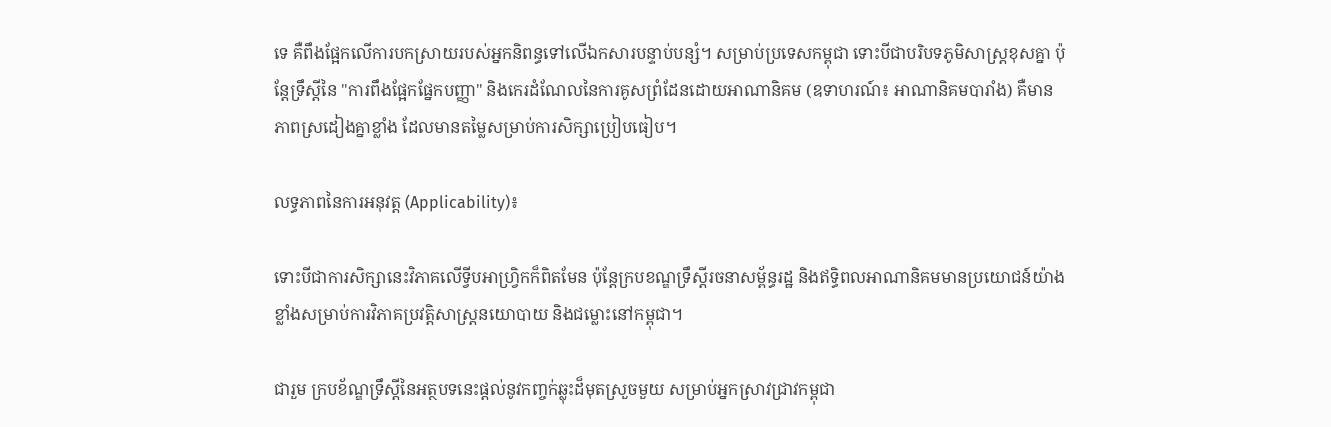ទេ គឺពឹងផ្អែកលើការបកស្រាយរបស់អ្នកនិពន្ធទៅលើឯកសារបន្ទាប់បន្សំ។ សម្រាប់ប្រទេសកម្ពុជា ទោះបីជាបរិបទភូមិសាស្ត្រខុសគ្នា ប៉ុន្តែទ្រឹស្តីនៃ "ការពឹងផ្អែកផ្នែកបញ្ញា" និងកេរដំណែលនៃការគូសព្រំដែនដោយអាណានិគម (ឧទាហរណ៍៖ អាណានិគមបារាំង) គឺមានភាពស្រដៀងគ្នាខ្លាំង ដែលមានតម្លៃសម្រាប់ការសិក្សាប្រៀបធៀប។

លទ្ធភាពនៃការអនុវត្ត (Applicability)៖

ទោះបីជាការសិក្សានេះវិភាគលើទ្វីបអាហ្វ្រិកក៏ពិតមែន ប៉ុន្តែក្របខណ្ឌទ្រឹស្តីរចនាសម្ព័ន្ធរដ្ឋ និងឥទ្ធិពលអាណានិគមមានប្រយោជន៍យ៉ាងខ្លាំងសម្រាប់ការវិភាគប្រវត្តិសាស្ត្រនយោបាយ និងជម្លោះនៅកម្ពុជា។

ជារួម ក្របខ័ណ្ឌទ្រឹស្តីនៃអត្ថបទនេះផ្តល់នូវកញ្ចក់ឆ្លុះដ៏មុតស្រួចមួយ សម្រាប់អ្នកស្រាវជ្រាវកម្ពុជា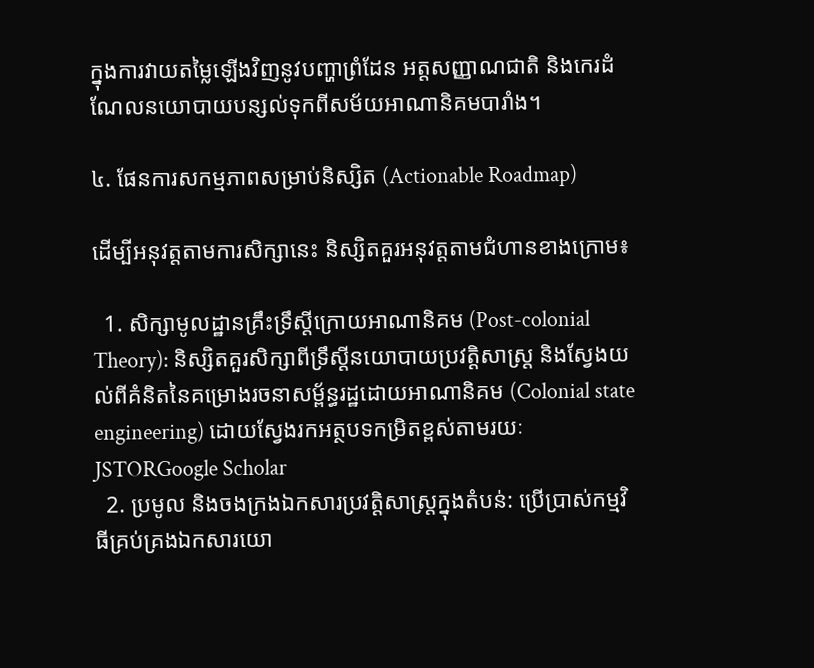ក្នុងការវាយតម្លៃឡើងវិញនូវបញ្ហាព្រំដែន អត្តសញ្ញាណជាតិ និងកេរដំណែលនយោបាយបន្សល់ទុកពីសម័យអាណានិគមបារាំង។

៤. ផែនការសកម្មភាពសម្រាប់និស្សិត (Actionable Roadmap)

ដើម្បីអនុវត្តតាមការសិក្សានេះ និស្សិតគួរអនុវត្តតាមជំហានខាងក្រោម៖

  1. សិក្សាមូលដ្ឋានគ្រឹះទ្រឹស្តីក្រោយអាណានិគម (Post-colonial Theory): និស្សិតគួរសិក្សាពីទ្រឹស្តីនយោបាយប្រវត្តិសាស្ត្រ និងស្វែងយល់ពីគំនិតនៃគម្រោងរចនាសម្ព័ន្ធរដ្ឋដោយអាណានិគម (Colonial state engineering) ដោយស្វែងរកអត្ថបទកម្រិតខ្ពស់តាមរយៈ JSTORGoogle Scholar
  2. ប្រមូល និងចងក្រងឯកសារប្រវត្តិសាស្ត្រក្នុងតំបន់: ប្រើប្រាស់កម្មវិធីគ្រប់គ្រងឯកសារយោ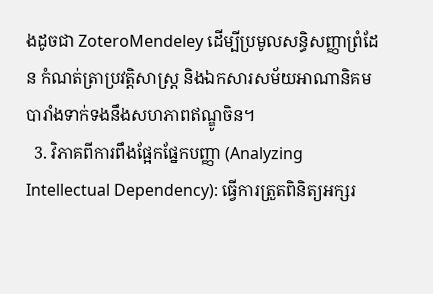ងដូចជា ZoteroMendeley ដើម្បីប្រមូលសន្ធិសញ្ញាព្រំដែន កំណត់ត្រាប្រវត្តិសាស្ត្រ និងឯកសារសម័យអាណានិគមបារាំងទាក់ទងនឹងសហភាពឥណ្ឌូចិន។
  3. វិភាគពីការពឹងផ្អែកផ្នែកបញ្ញា (Analyzing Intellectual Dependency): ធ្វើការត្រួតពិនិត្យអក្សរ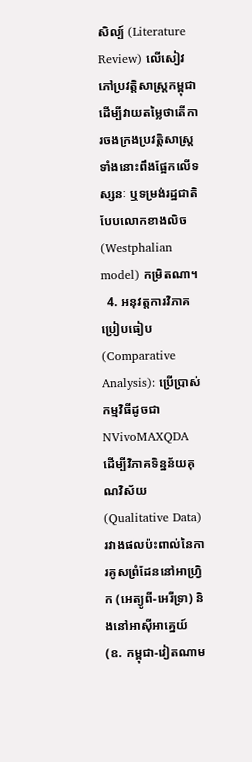សិល្ប៍ (Literature Review) លើសៀវភៅប្រវត្តិសាស្ត្រកម្ពុជា ដើម្បីវាយតម្លៃថាតើការចងក្រងប្រវត្តិសាស្ត្រទាំងនោះពឹងផ្អែកលើទស្សនៈ ឬទម្រង់រដ្ឋជាតិបែបលោកខាងលិច (Westphalian model) កម្រិតណា។
  4. អនុវត្តការវិភាគប្រៀបធៀប (Comparative Analysis): ប្រើប្រាស់កម្មវិធីដូចជា NVivoMAXQDA ដើម្បីវិភាគទិន្នន័យគុណវិស័យ (Qualitative Data) រវាងផលប៉ះពាល់នៃការគូសព្រំដែននៅអាហ្វ្រិក (អេត្យូពី-អេរីទ្រា) និងនៅអាស៊ីអាគ្នេយ៍ (ឧ. កម្ពុជា-វៀតណាម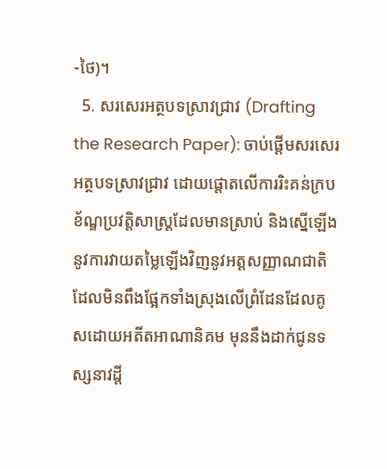-ថៃ)។
  5. សរសេរអត្ថបទស្រាវជ្រាវ (Drafting the Research Paper): ចាប់ផ្តើមសរសេរអត្ថបទស្រាវជ្រាវ ដោយផ្តោតលើការរិះគន់ក្របខ័ណ្ឌប្រវត្តិសាស្ត្រដែលមានស្រាប់ និងស្នើឡើងនូវការវាយតម្លៃឡើងវិញនូវអត្តសញ្ញាណជាតិ ដែលមិនពឹងផ្អែកទាំងស្រុងលើព្រំដែនដែលគូសដោយអតីតអាណានិគម មុននឹងដាក់ជូនទស្សនាវដ្តី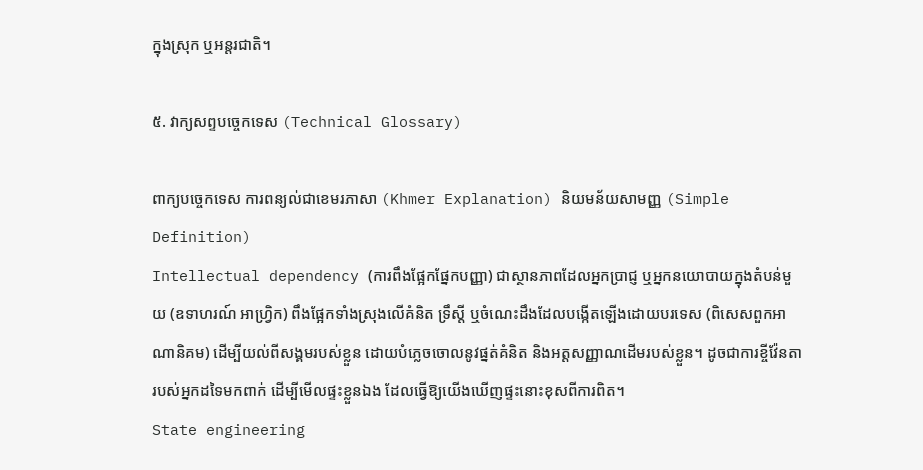ក្នុងស្រុក ឬអន្តរជាតិ។

៥. វាក្យសព្ទបច្ចេកទេស (Technical Glossary)

ពាក្យបច្ចេកទេស ការពន្យល់ជាខេមរភាសា (Khmer Explanation) និយមន័យសាមញ្ញ (Simple Definition)
Intellectual dependency (ការពឹងផ្អែកផ្នែកបញ្ញា) ជាស្ថានភាពដែលអ្នកប្រាជ្ញ ឬអ្នកនយោបាយក្នុងតំបន់មួយ (ឧទាហរណ៍ អាហ្វ្រិក) ពឹងផ្អែកទាំងស្រុងលើគំនិត ទ្រឹស្តី ឬចំណេះដឹងដែលបង្កើតឡើងដោយបរទេស (ពិសេសពួកអាណានិគម) ដើម្បីយល់ពីសង្គមរបស់ខ្លួន ដោយបំភ្លេចចោលនូវផ្នត់គំនិត និងអត្តសញ្ញាណដើមរបស់ខ្លួន។ ដូចជាការខ្ចីវ៉ែនតារបស់អ្នកដទៃមកពាក់ ដើម្បីមើលផ្ទះខ្លួនឯង ដែលធ្វើឱ្យយើងឃើញផ្ទះនោះខុសពីការពិត។
State engineering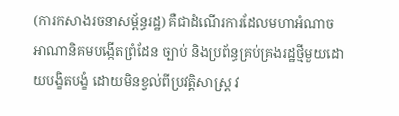(ការកសាងរចនាសម្ព័ន្ធរដ្ឋ) គឺជាដំណើរការដែលមហាអំណាចអាណានិគមបង្កើតព្រំដែន ច្បាប់ និងប្រព័ន្ធគ្រប់គ្រងរដ្ឋថ្មីមួយដោយបង្ខិតបង្ខំ ដោយមិនខ្វល់ពីប្រវត្តិសាស្ត្រ វ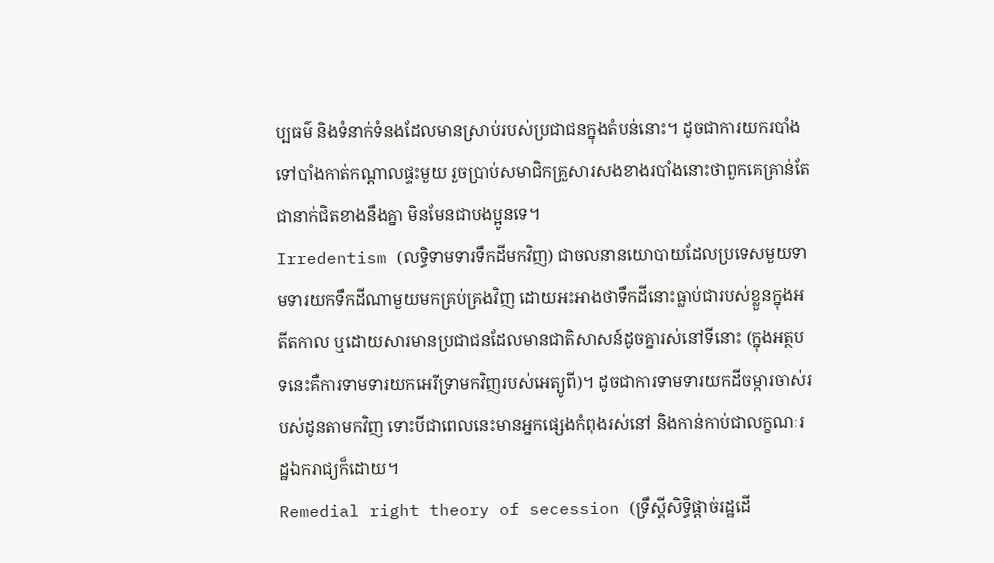ប្បធម៌ និងទំនាក់ទំនងដែលមានស្រាប់របស់ប្រជាជនក្នុងតំបន់នោះ។ ដូចជាការយករបាំងទៅបាំងកាត់កណ្តាលផ្ទះមួយ រួចប្រាប់សមាជិកគ្រួសារសងខាងរបាំងនោះថាពួកគេគ្រាន់តែជានាក់ជិតខាងនឹងគ្នា មិនមែនជាបងប្អូនទេ។
Irredentism (លទ្ធិទាមទារទឹកដីមកវិញ) ជាចលនានយោបាយដែលប្រទេសមួយទាមទារយកទឹកដីណាមួយមកគ្រប់គ្រងវិញ ដោយអះអាងថាទឹកដីនោះធ្លាប់ជារបស់ខ្លួនក្នុងអតីតកាល ឬដោយសារមានប្រជាជនដែលមានជាតិសាសន៍ដូចគ្នារស់នៅទីនោះ (ក្នុងអត្ថបទនេះគឺការទាមទារយកអេរីទ្រាមកវិញរបស់អេត្យូពី)។ ដូចជាការទាមទារយកដីចម្ការចាស់របស់ដូនតាមកវិញ ទោះបីជាពេលនេះមានអ្នកផ្សេងកំពុងរស់នៅ និងកាន់កាប់ជាលក្ខណៈរដ្ឋឯករាជ្យក៏ដោយ។
Remedial right theory of secession (ទ្រឹស្តីសិទ្ធិផ្តាច់រដ្ឋដើ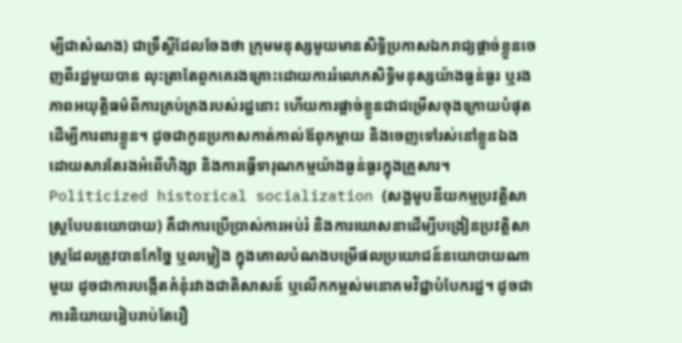ម្បីជាសំណង) ជាទ្រឹស្តីដែលចែងថា ក្រុមមនុស្សមួយមានសិទ្ធិប្រកាសឯករាជ្យផ្តាច់ខ្លួនចេញពីរដ្ឋមួយបាន លុះត្រាតែពួកគេរងគ្រោះដោយការរំលោភសិទ្ធិមនុស្សយ៉ាងធ្ងន់ធ្ងរ ឬរងភាពអយុត្តិធម៌ពីការគ្រប់គ្រងរបស់រដ្ឋនោះ ហើយការផ្តាច់ខ្លួនជាជម្រើសចុងក្រោយបំផុតដើម្បីការពារខ្លួន។ ដូចជាកូនប្រកាសកាត់កាល់ឪពុកម្តាយ និងចេញទៅរស់នៅខ្លួនឯង ដោយសារតែរងអំពើហិង្សា និងការធ្វើទារុណកម្មយ៉ាងធ្ងន់ធ្ងរក្នុងគ្រួសារ។
Politicized historical socialization (សង្គមូបនីយកម្មប្រវត្តិសាស្ត្របែបនយោបាយ) គឺជាការប្រើប្រាស់ការអប់រំ និងការឃោសនាដើម្បីបង្រៀនប្រវត្តិសាស្ត្រដែលត្រូវបានកែច្នៃ ឬលម្អៀង ក្នុងគោលបំណងបម្រើផលប្រយោជន៍នយោបាយណាមួយ ដូចជាការបង្កើតគំនុំរវាងជាតិសាសន៍ ឬលើកកម្ពស់មនោគមវិជ្ជាបំបែករដ្ឋ។ ដូចជាការនិយាយរៀបរាប់តែរឿ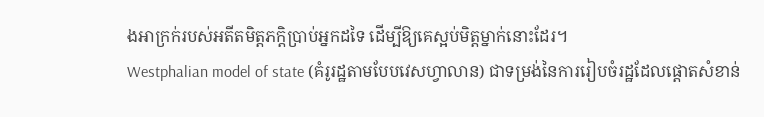ងអាក្រក់របស់អតីតមិត្តភក្តិប្រាប់អ្នកដទៃ ដើម្បីឱ្យគេស្អប់មិត្តម្នាក់នោះដែរ។
Westphalian model of state (គំរូរដ្ឋតាមបែបវេសហ្វាលាន) ជាទម្រង់នៃការរៀបចំរដ្ឋដែលផ្តោតសំខាន់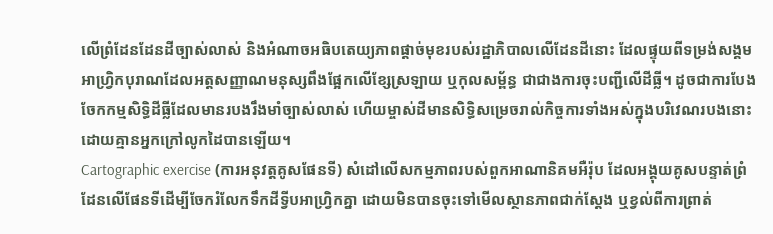លើព្រំដែនដែនដីច្បាស់លាស់ និងអំណាចអធិបតេយ្យភាពផ្តាច់មុខរបស់រដ្ឋាភិបាលលើដែនដីនោះ ដែលផ្ទុយពីទម្រង់សង្គមអាហ្វ្រិកបុរាណដែលអត្តសញ្ញាណមនុស្សពឹងផ្អែកលើខ្សែស្រឡាយ ឬកុលសម្ព័ន្ធ ជាជាងការចុះបញ្ជីលើដីធ្លី។ ដូចជាការបែងចែកកម្មសិទ្ធិដីធ្លីដែលមានរបងរឹងមាំច្បាស់លាស់ ហើយម្ចាស់ដីមានសិទ្ធិសម្រេចរាល់កិច្ចការទាំងអស់ក្នុងបរិវេណរបងនោះ ដោយគ្មានអ្នកក្រៅលូកដៃបានឡើយ។
Cartographic exercise (ការអនុវត្តគូសផែនទី) សំដៅលើសកម្មភាពរបស់ពួកអាណានិគមអឺរ៉ុប ដែលអង្គុយគូសបន្ទាត់ព្រំដែនលើផែនទីដើម្បីចែករំលែកទឹកដីទ្វីបអាហ្វ្រិកគ្នា ដោយមិនបានចុះទៅមើលស្ថានភាពជាក់ស្តែង ឬខ្វល់ពីការព្រាត់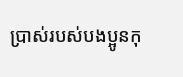ប្រាស់របស់បងប្អូនកុ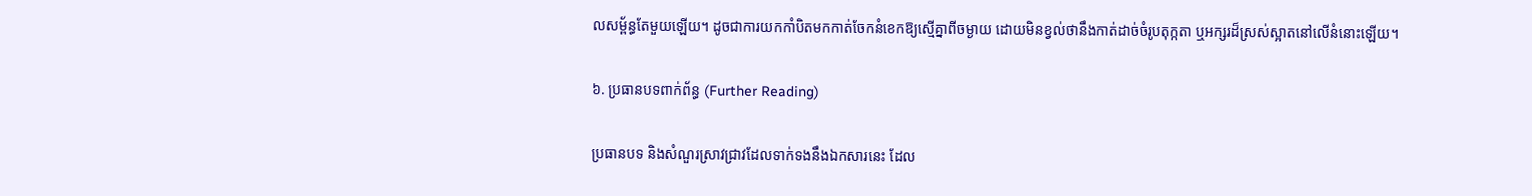លសម្ព័ន្ធតែមួយឡើយ។ ដូចជាការយកកាំបិតមកកាត់ចែកនំខេកឱ្យស្មើគ្នាពីចម្ងាយ ដោយមិនខ្វល់ថានឹងកាត់ដាច់ចំរូបតុក្កតា ឬអក្សរដ៏ស្រស់ស្អាតនៅលើនំនោះឡើយ។

៦. ប្រធានបទពាក់ព័ន្ធ (Further Reading)

ប្រធានបទ និងសំណួរស្រាវជ្រាវដែលទាក់ទងនឹងឯកសារនេះ ដែល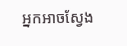អ្នកអាចស្វែង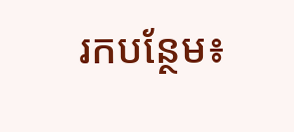រកបន្ថែម៖